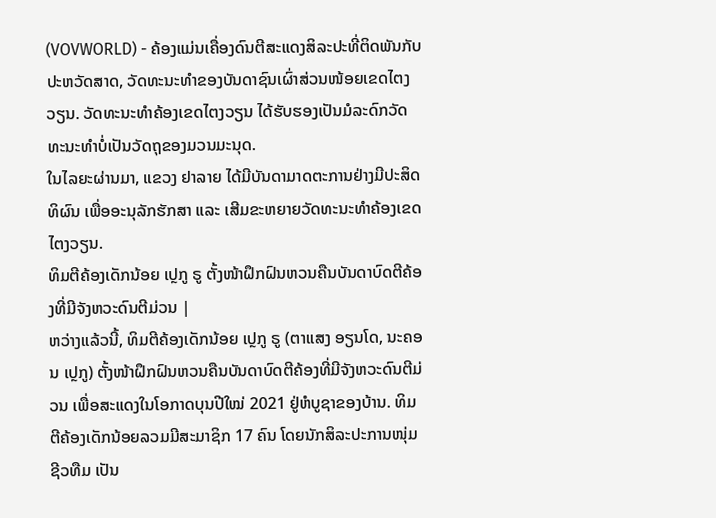(VOVWORLD) - ຄ້ອງແມ່ນເຄື່ອງດົນຕີສະແດງສິລະປະທີ່ຕິດພັນກັບປະຫວັດສາດ, ວັດທະນະທຳຂອງບັນດາຊົນເຜົ່າສ່ວນໜ້ອຍເຂດໄຕງວຽນ. ວັດທະນະທຳຄ້ອງເຂດໄຕງວຽນ ໄດ້ຮັບຮອງເປັນມໍລະດົກວັດທະນະທຳບໍ່ເປັນວັດຖຸຂອງມວນມະນຸດ.
ໃນໄລຍະຜ່ານມາ, ແຂວງ ຢາລາຍ ໄດ້ມີບັນດາມາດຕະການຢ່າງມີປະສິດທິຜົນ ເພື່ອອະນຸລັກຮັກສາ ແລະ ເສີມຂະຫຍາຍວັດທະນະທຳຄ້ອງເຂດໄຕງວຽນ.
ທິມຕີຄ້ອງເດັກນ້ອຍ ເປຼກູ ຣູ ຕັ້ງໜ້າຝຶກຝົນຫວນຄືນບັນດາບົດຕີຄ້ອງທີ່ມີຈັງຫວະດົນຕີມ່ວນ |
ຫວ່າງແລ້ວນີ້, ທິມຕີຄ້ອງເດັກນ້ອຍ ເປຼກູ ຣູ (ຕາແສງ ອຽນໂດ, ນະຄອນ ເປຼກູ) ຕັ້ງໜ້າຝຶກຝົນຫວນຄືນບັນດາບົດຕີຄ້ອງທີ່ມີຈັງຫວະດົນຕີມ່ວນ ເພື່ອສະແດງໃນໂອກາດບຸນປີໃໝ່ 2021 ຢູ່ຫໍບູຊາຂອງບ້ານ. ທິມຕີຄ້ອງເດັກນ້ອຍລວມມີສະມາຊິກ 17 ຄົນ ໂດຍນັກສິລະປະການໜຸ່ມ ຊີວທືມ ເປັນ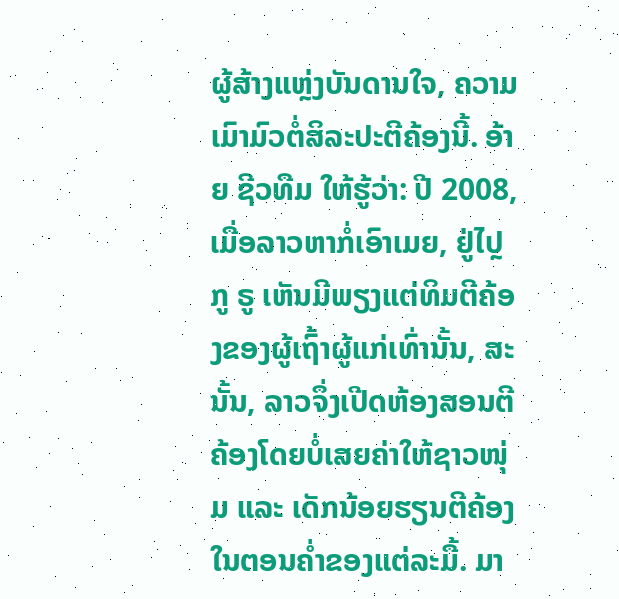ຜູ້ສ້າງແຫຼ່ງບັນດານໃຈ, ຄວາມເມົາມົວຕໍ່ສິລະປະຕີຄ້ອງນີ້. ອ້າຍ ຊີວທືມ ໃຫ້ຮູ້ວ່າ: ປີ 2008, ເມື່ອລາວຫາກໍ່ເອົາເມຍ, ຢູ່ໄປຼກູ ຣູ ເຫັນມີພຽງແຕ່ທິມຕີຄ້ອງຂອງຜູ້ເຖົ້າຜູ້ແກ່ເທົ່ານັ້ນ, ສະນັ້ນ, ລາວຈຶ່ງເປີດຫ້ອງສອນຕີຄ້ອງໂດຍບໍ່ເສຍຄ່າໃຫ້ຊາວໜຸ່ມ ແລະ ເດັກນ້ອຍຮຽນຕີຄ້ອງໃນຕອນຄ່ຳຂອງແຕ່ລະມື້. ມາ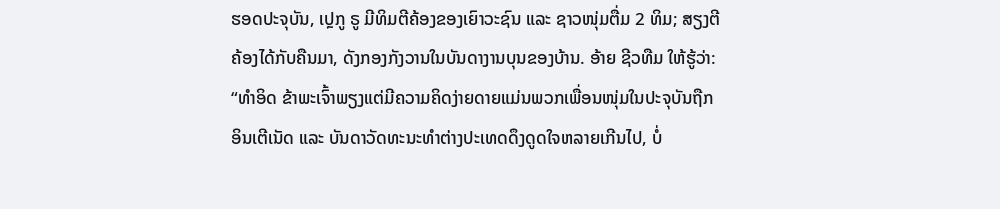ຮອດປະຈຸບັນ, ເປຼກູ ຣູ ມີທິມຕີຄ້ອງຂອງເຍົາວະຊົນ ແລະ ຊາວໜຸ່ມຕື່ມ 2 ທິມ; ສຽງຕີຄ້ອງໄດ້ກັບຄືນມາ, ດັງກອງກັງວານໃນບັນດາງານບຸນຂອງບ້ານ. ອ້າຍ ຊີວທືມ ໃຫ້ຮູ້ວ່າ:
“ທຳອິດ ຂ້າພະເຈົ້າພຽງແຕ່ມີຄວາມຄິດງ່າຍດາຍແມ່ນພວກເພື່ອນໜຸ່ມໃນປະຈຸບັນຖືກອິນເຕີເນັດ ແລະ ບັນດາວັດທະນະທຳຕ່າງປະເທດດຶງດູດໃຈຫລາຍເກີນໄປ, ບໍ່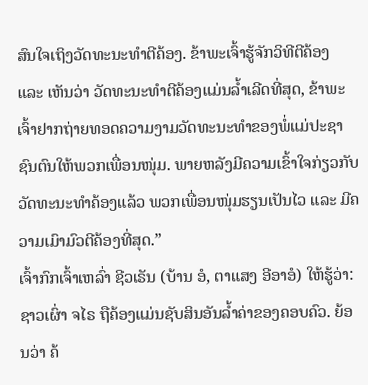ສົນໃຈເຖິງວັດທະນະທຳຕີຄ້ອງ. ຂ້າພະເຈົ້າຮູ້ຈັກວິທີຕີຄ້ອງ ແລະ ເຫັນວ່າ ວັດທະນະທຳຕີຄ້ອງແມ່ນລ້ຳເລີດທີ່ສຸດ, ຂ້າພະເຈົ້າຢາກຖ່າຍທອດຄວາມງາມວັດທະນະທຳຂອງພໍ່ແມ່ປະຊາຊົນຕົນໃຫ້ພວກເພື່ອນໜຸ່ມ. ພາຍຫລັງມີຄວາມເຂົ້າໃຈກ່ຽວກັບວັດທະນະທຳຄ້ອງແລ້ວ ພວກເພື່ອນໜຸ່ມຮຽນເປັນໄວ ແລະ ມີຄວາມເມົາມົວຕີຄ້ອງທີ່ສຸດ.”
ເຈົ້າກົກເຈົ້າເຫລົ່າ ຊີວເຣັນ (ບ້ານ ອໍ, ຕາແສງ ອີອາອໍ) ໃຫ້ຮູ້ວ່າ: ຊາວເຜົ່າ ຈໄຣ ຖືຄ້ອງແມ່ນຊັບສິນອັນລ້ຳຄ່າຂອງຄອບຄົວ. ຍ້ອນວ່າ ຄ້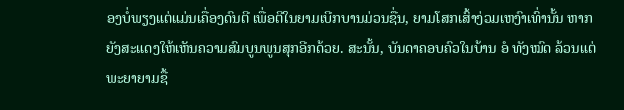ອງບໍ່ພຽງແຕ່ແມ່ນເຄື່ອງດົນຕີ ເພື່ອຕີໃນຍາມເບີກບານມ່ວນຊື່ນ, ຍາມໂສກເສົ້າງ່ວມເຫງົາເທົ່ານັ້ນ ຫາກຍັງສະແດງໃຫ້ເຫັນຄວາມສົມບູນພູນສຸກອີກດ້ວຍ. ສະນັ້ນ, ບັນດາຄອບຄົວໃນບ້ານ ອໍ ທັງໝົດ ລ້ວນແຕ່ພະຍາຍາມຊື້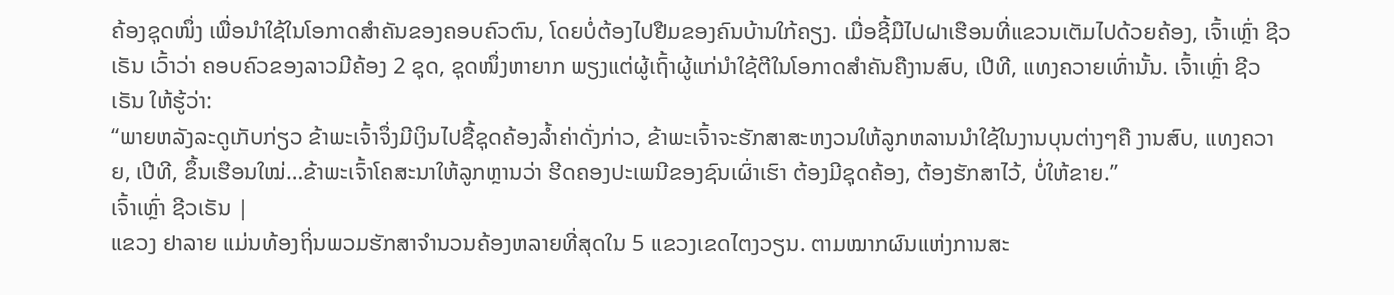ຄ້ອງຊຸດໜຶ່ງ ເພື່ອນຳໃຊ້ໃນໂອກາດສຳຄັນຂອງຄອບຄົວຕົນ, ໂດຍບໍ່ຕ້ອງໄປຢືມຂອງຄົນບ້ານໃກ້ຄຽງ. ເມື່ອຊີ້ມືໄປຝາເຮືອນທີ່ແຂວນເຕັມໄປດ້ວຍຄ້ອງ, ເຈົ້າເຫຼົ່າ ຊີວເຣັນ ເວົ້າວ່າ ຄອບຄົວຂອງລາວມີຄ້ອງ 2 ຊຸດ, ຊຸດໜຶ່ງຫາຍາກ ພຽງແຕ່ຜູ້ເຖົ້າຜູ້ແກ່ນຳໃຊ້ຕີໃນໂອກາດສຳຄັນຄືງານສົບ, ເປີທີ, ແທງຄວາຍເທົ່ານັ້ນ. ເຈົ້າເຫຼົ່າ ຊີວເຣັນ ໃຫ້ຮູ້ວ່າ:
“ພາຍຫລັງລະດູເກັບກ່ຽວ ຂ້າພະເຈົ້າຈຶ່ງມີເງິນໄປຊື້ຊຸດຄ້ອງລ້ຳຄ່າດັ່ງກ່າວ, ຂ້າພະເຈົ້າຈະຮັກສາສະຫງວນໃຫ້ລູກຫລານນຳໃຊ້ໃນງານບຸນຕ່າງໆຄື ງານສົບ, ແທງຄວາຍ, ເປີທີ, ຂຶ້ນເຮືອນໃໝ່…ຂ້າພະເຈົ້າໂຄສະນາໃຫ້ລູກຫຼານວ່າ ຮີດຄອງປະເພນີຂອງຊົນເຜົ່າເຮົາ ຕ້ອງມີຊຸດຄ້ອງ, ຕ້ອງຮັກສາໄວ້, ບໍ່ໃຫ້ຂາຍ.”
ເຈົ້າເຫຼົ່າ ຊີວເຣັນ |
ແຂວງ ຢາລາຍ ແມ່ນທ້ອງຖິ່ນພວມຮັກສາຈຳນວນຄ້ອງຫລາຍທີ່ສຸດໃນ 5 ແຂວງເຂດໄຕງວຽນ. ຕາມໝາກຜົນແຫ່ງການສະ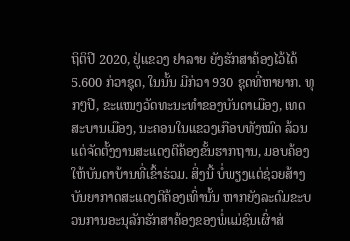ຖິຕິປີ 2020, ຢູ່ແຂວງ ຢາລາຍ ຍັງຮັກສາຄ້ອງໄວ້ໄດ້ 5.600 ກ່ວາຊຸດ, ໃນນັ້ນ ມີກ່ວາ 930 ຊຸດທີ່ຫາຍາກ. ທຸກໆປີ, ຂະແໜງວັດທະນະທຳຂອງບັນດາເມືອງ, ເທດສະບານເມືອງ, ນະຄອນໃນແຂວງເກືອບທັງໝົດ ລ້ວນແຕ່ຈັດຕັ້ງງານສະແດງຕີຄ້ອງຂັ້ນຮາກຖານ, ມອບຄ້ອງໃຫ້ບັນດາບ້ານທີ່ເຂົ້າຮ່ວມ. ສິ່ງນີ້ ບໍ່ພຽງແຕ່ຊ່ວຍສ້າງບັນຍາກາດສະແດງຕີຄ້ອງເທົ່ານັ້ນ ຫາກຍັງລະດົມຂະບວນການອະນຸລັກຮັກສາຄ້ອງຂອງພໍ່ແມ່ຊົນເຜົ່າສ່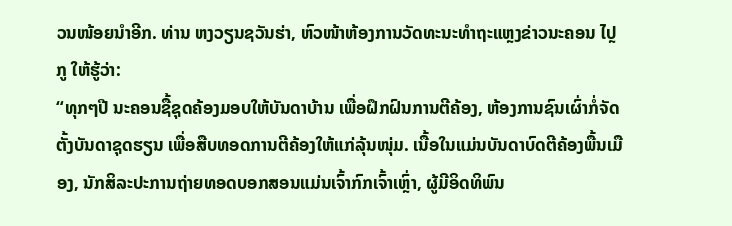ວນໜ້ອຍນຳອີກ. ທ່ານ ຫງວຽນຊວັນຮ່າ, ຫົວໜ້າຫ້ອງການວັດທະນະທຳຖະແຫຼງຂ່າວນະຄອນ ໄປຼກູ ໃຫ້ຮູ້ວ່າ:
“ທຸກໆປີ ນະຄອນຊື້ຊຸດຄ້ອງມອບໃຫ້ບັນດາບ້ານ ເພື່ອຝຶກຝົນການຕີຄ້ອງ, ຫ້ອງການຊົນເຜົ່າກໍ່ຈັດຕັ້ງບັນດາຊຸດຮຽນ ເພື່ອສືບທອດການຕີຄ້ອງໃຫ້ແກ່ລຸ້ນໜຸ່ມ. ເນື້ອໃນແມ່ນບັນດາບົດຕີຄ້ອງພື້ນເມືອງ, ນັກສິລະປະການຖ່າຍທອດບອກສອນແມ່ນເຈົ້າກົກເຈົ້າເຫຼົ່າ, ຜູ້ມີອິດທິພົນ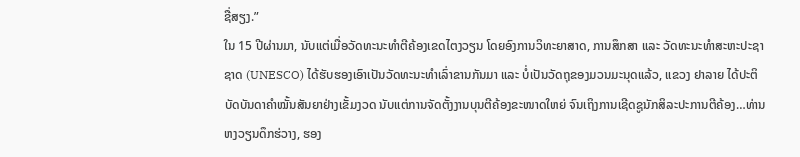ຊື່ສຽງ.”
ໃນ 15 ປີຜ່ານມາ, ນັບແຕ່ເມື່ອວັດທະນະທຳຕີຄ້ອງເຂດໄຕງວຽນ ໂດຍອົງການວິທະຍາສາດ, ການສຶກສາ ແລະ ວັດທະນະທຳສະຫະປະຊາຊາດ (UNESCO) ໄດ້ຮັບຮອງເອົາເປັນວັດທະນະທຳເລົ່າຂານກັນມາ ແລະ ບໍ່ເປັນວັດຖຸຂອງມວນມະນຸດແລ້ວ, ແຂວງ ຢາລາຍ ໄດ້ປະຕິບັດບັນດາຄຳໝັ້ນສັນຍາຢ່າງເຂັ້ມງວດ ນັບແຕ່ການຈັດຕັ້ງງານບຸນຕີຄ້ອງຂະໜາດໃຫຍ່ ຈົນເຖິງການເຊີດຊູນັກສິລະປະການຕີຄ້ອງ…ທ່ານ ຫງວຽນດຶກຮ່ວາງ, ຮອງ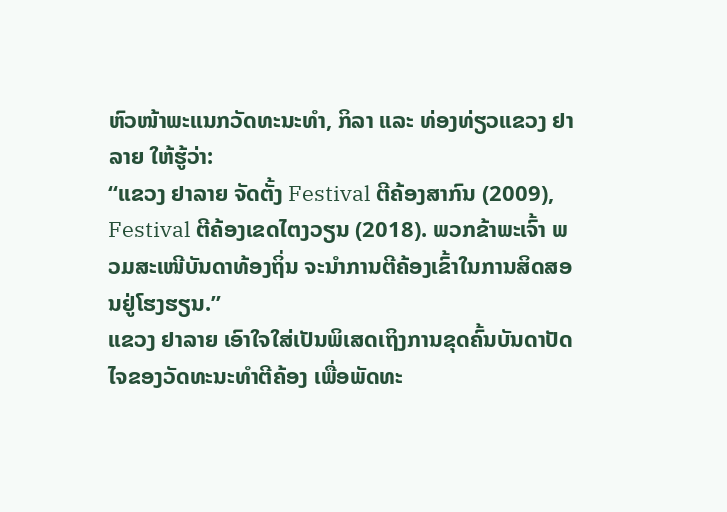ຫົວໜ້າພະແນກວັດທະນະທຳ, ກິລາ ແລະ ທ່ອງທ່ຽວແຂວງ ຢາລາຍ ໃຫ້ຮູ້ວ່າ:
“ແຂວງ ຢາລາຍ ຈັດຕັ້ງ Festival ຕີຄ້ອງສາກົນ (2009), Festival ຕີຄ້ອງເຂດໄຕງວຽນ (2018). ພວກຂ້າພະເຈົ້າ ພວມສະເໜີບັນດາທ້ອງຖິ່ນ ຈະນຳການຕີຄ້ອງເຂົ້າໃນການສິດສອນຢູ່ໂຮງຮຽນ.”
ແຂວງ ຢາລາຍ ເອົາໃຈໃສ່ເປັນພິເສດເຖິງການຂຸດຄົ້ນບັນດາປັດໄຈຂອງວັດທະນະທຳຕີຄ້ອງ ເພື່ອພັດທະ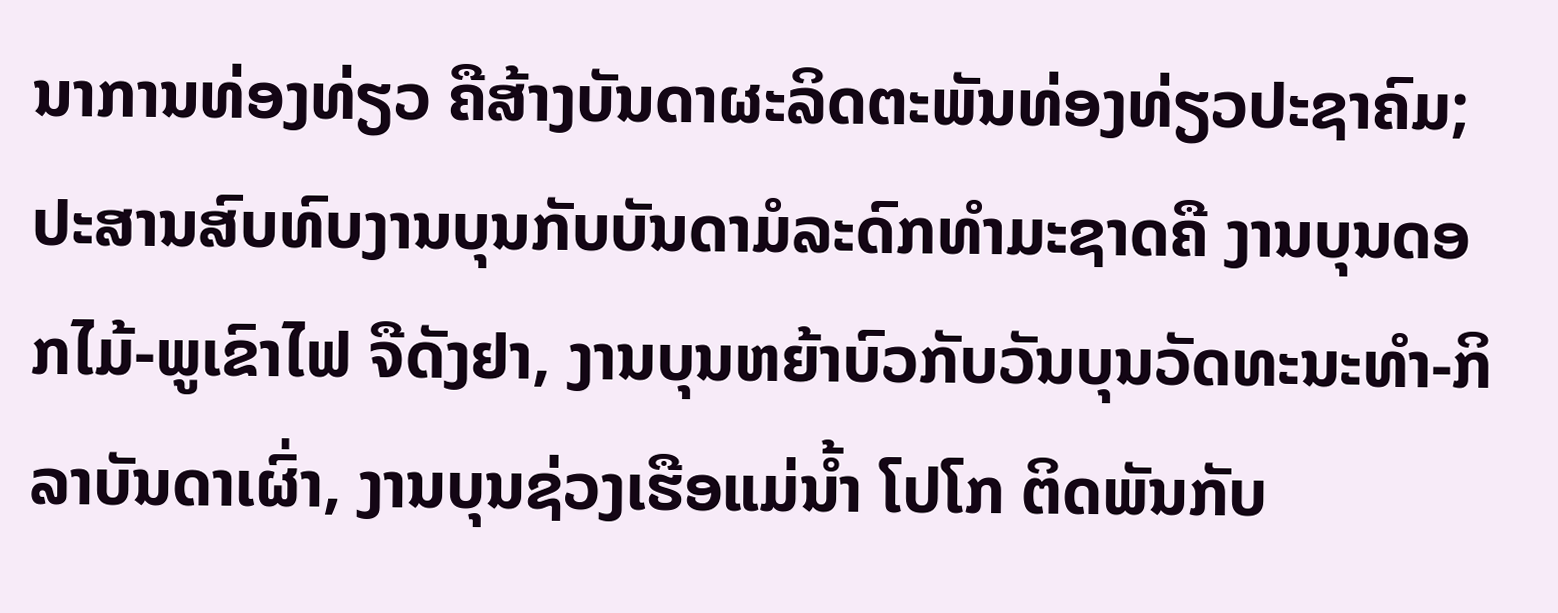ນາການທ່ອງທ່ຽວ ຄືສ້າງບັນດາຜະລິດຕະພັນທ່ອງທ່ຽວປະຊາຄົມ; ປະສານສົບທົບງານບຸນກັບບັນດາມໍລະດົກທຳມະຊາດຄື ງານບຸນດອກໄມ້-ພູເຂົາໄຟ ຈືດັງຢາ, ງານບຸນຫຍ້າບົວກັບວັນບຸນວັດທະນະທຳ-ກິລາບັນດາເຜົ່າ, ງານບຸນຊ່ວງເຮືອແມ່ນ້ຳ ໂປໂກ ຕິດພັນກັບ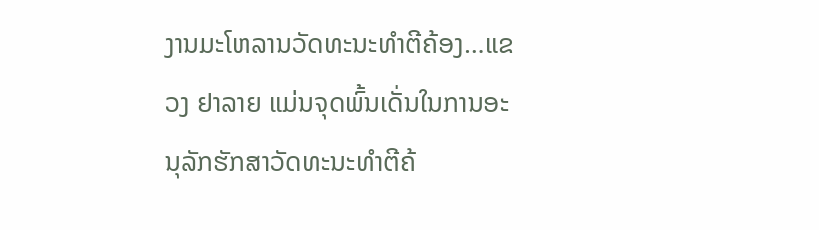ງານມະໂຫລານວັດທະນະທຳຕີຄ້ອງ…ແຂວງ ຢາລາຍ ແມ່ນຈຸດພົ້ນເດັ່ນໃນການອະນຸລັກຮັກສາວັດທະນະທຳຕີຄ້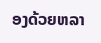ອງດ້ວຍຫລາ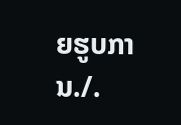ຍຮູບການ./.